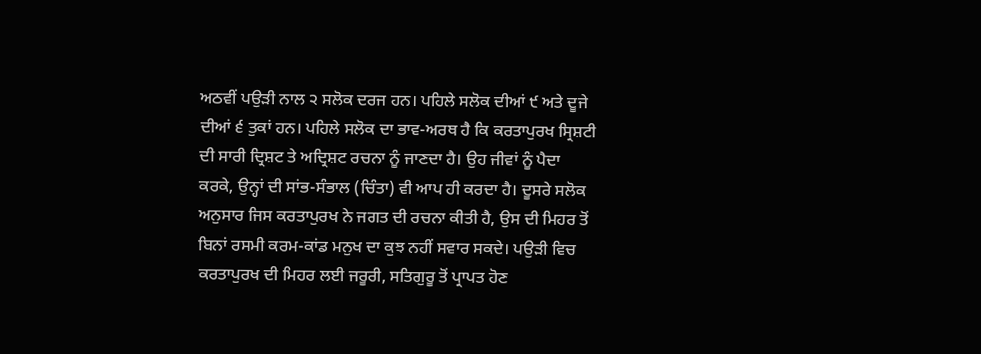ਅਠਵੀਂ ਪਉੜੀ ਨਾਲ ੨ ਸਲੋਕ ਦਰਜ ਹਨ। ਪਹਿਲੇ ਸਲੋਕ ਦੀਆਂ ੯ ਅਤੇ ਦੂਜੇ ਦੀਆਂ ੬ ਤੁਕਾਂ ਹਨ। ਪਹਿਲੇ ਸਲੋਕ ਦਾ ਭਾਵ-ਅਰਥ ਹੈ ਕਿ ਕਰਤਾਪੁਰਖ ਸ੍ਰਿਸ਼ਟੀ ਦੀ ਸਾਰੀ ਦ੍ਰਿਸ਼ਟ ਤੇ ਅਦ੍ਰਿਸ਼ਟ ਰਚਨਾ ਨੂੰ ਜਾਣਦਾ ਹੈ। ਉਹ ਜੀਵਾਂ ਨੂੰ ਪੈਦਾ ਕਰਕੇ, ਉਨ੍ਹਾਂ ਦੀ ਸਾਂਭ-ਸੰਭਾਲ (ਚਿੰਤਾ) ਵੀ ਆਪ ਹੀ ਕਰਦਾ ਹੈ। ਦੂਸਰੇ ਸਲੋਕ ਅਨੁਸਾਰ ਜਿਸ ਕਰਤਾਪੁਰਖ ਨੇ ਜਗਤ ਦੀ ਰਚਨਾ ਕੀਤੀ ਹੈ, ਉਸ ਦੀ ਮਿਹਰ ਤੋਂ ਬਿਨਾਂ ਰਸਮੀ ਕਰਮ-ਕਾਂਡ ਮਨੁਖ ਦਾ ਕੁਝ ਨਹੀਂ ਸਵਾਰ ਸਕਦੇ। ਪਉੜੀ ਵਿਚ ਕਰਤਾਪੁਰਖ ਦੀ ਮਿਹਰ ਲਈ ਜਰੂਰੀ, ਸਤਿਗੁਰੂ ਤੋਂ ਪ੍ਰਾਪਤ ਹੋਣ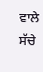ਵਾਲੇ ਸੱਚੇ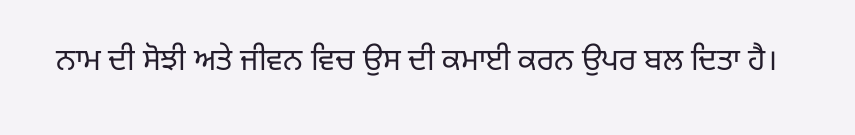ਨਾਮ ਦੀ ਸੋਝੀ ਅਤੇ ਜੀਵਨ ਵਿਚ ਉਸ ਦੀ ਕਮਾਈ ਕਰਨ ਉਪਰ ਬਲ ਦਿਤਾ ਹੈ।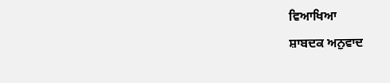ਵਿਆਖਿਆ
ਸ਼ਾਬਦਕ ਅਨੁਵਾਦ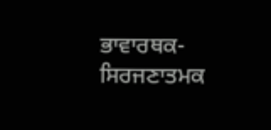ਭਾਵਾਰਥਕ-ਸਿਰਜਣਾਤਮਕ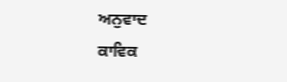ਅਨੁਵਾਦ
ਕਾਵਿਕ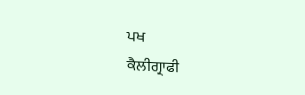ਪਖ
ਕੈਲੀਗ੍ਰਾਫੀ